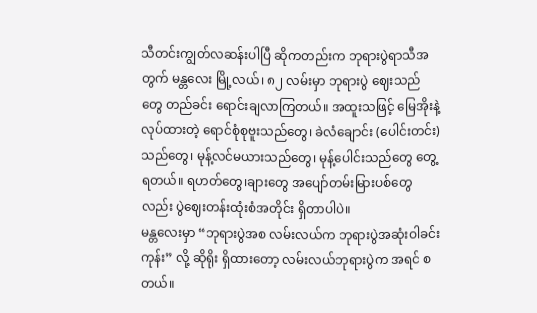သီတင်းကျွတ်လဆန်းပါပြီ ဆိုကတည်းက ဘုရားပွဲရာသီအတွက် မန္တလေး မြို့လယ်၊ ၈၂ လမ်းမှာ ဘုရားပွဲ ဈေးသည်တွေ တည်ခင်း ရောင်းချလာကြတယ်။ အထူးသဖြင့် မြေအိုးနဲ့ လုပ်ထားတဲ့ ရောင်စုံစုဗူးသည်တွေ၊ ခဲလံချောင်း (ပေါင်းတင်း)သည်တွေ၊ မုန့်လင်မယားသည်တွေ၊ မုန့်ပေါင်းသည်တွေ တွေ့ရတယ်။ ရဟတ်တွေ၊ချားတွေ အပျော်တမ်းမြားပစ်တွေလည်း ပွဲဈေးတန်းထုံးစံအတိုင်း ရှိတာပါပဲ။
မန္တလေးမှာ “ဘုရားပွဲအစ လမ်းလယ်က ဘုရားပွဲအဆုံးဝါခင်းကုန်း” လို့ ဆိုရိုး ရှိထားတော့ လမ်းလယ်ဘုရားပွဲက အရင် စတယ်။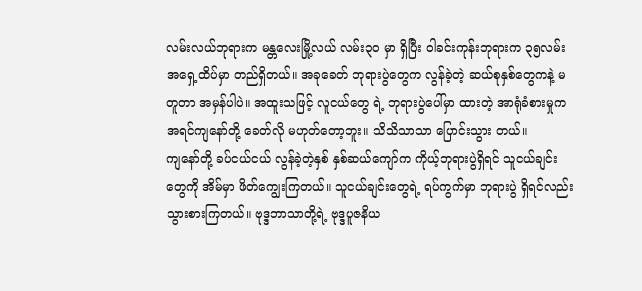လမ်းလယ်ဘုရားက မန္တလေးမြို့လယ် လမ်း၃၀ မှာ ရှိပြီး ဝါခင်းကုန်းဘုရားက ၃၅လမ်း အရှေ့ထိပ်မှာ တည်ရှိတယ်။ အခုခေတ် ဘုရားပွဲတွေက လွန်ခဲ့တဲ့ ဆယ်စုနှစ်တွေကနဲ့ မတူတာ အမှန်ပါပဲ။ အထူးသဖြင့် လူငယ်တွေ ရဲ့ ဘုရားပွဲပေါ်မှာ ထားတဲ့ အာရုံခံစားမှုက အရင်ကျနော်တို့ ခေတ်လို မဟုတ်တော့ဘူး။ သိသိသာသာ ပြောင်းသွား တယ်။
ကျနော်တို့ ခပ်ငယ်ငယ် လွန်ခဲ့တဲ့နှစ် နှစ်ဆယ်ကျော်က ကိုယ့်ဘုရားပွဲရှိရင် သူငယ်ချင်းတွေကို အိမ်မှာ ဖိတ်ကျွေးကြတယ်။ သူငယ်ချင်းတွေရဲ့ ရပ်ကွက်မှာ ဘုရားပွဲ ရှိရင်လည်း သွားစားကြတယ်။ ဗုဒ္ဒဘာသာတို့ရဲ့ ဗုဒ္ဒပူဇနိယ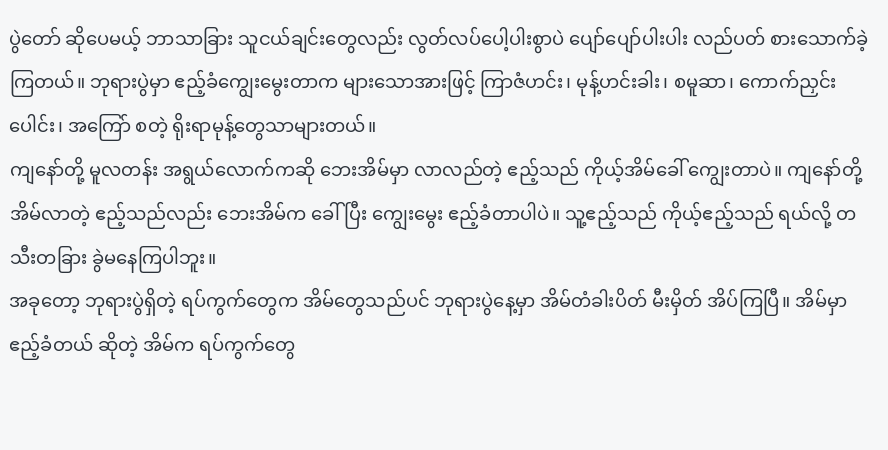ပွဲတော် ဆိုပေမယ့် ဘာသာခြား သူငယ်ချင်းတွေလည်း လွတ်လပ်ပေါ့ပါးစွာပဲ ပျော်ပျော်ပါးပါး လည်ပတ် စားသောက်ခဲ့ ကြတယ်။ ဘုရားပွဲမှာ ဧည့်ခံကျွေးမွေးတာက များသောအားဖြင့် ကြာဇံဟင်း၊ မုန့်ဟင်းခါး၊ စမူဆာ၊ ကောက်ညှင်းပေါင်း၊ အကြော် စတဲ့ ရိုးရာမုန့်တွေသာများတယ်။
ကျနော်တို့ မူလတန်း အရွယ်လောက်ကဆို ဘေးအိမ်မှာ လာလည်တဲ့ ဧည့်သည် ကိုယ့်အိမ်ခေါ် ကျွေးတာပဲ။ ကျနော်တို့ အိမ်လာတဲ့ ဧည့်သည်လည်း ဘေးအိမ်က ခေါ်ပြီး ကျွေးမွေး ဧည့်ခံတာပါပဲ။ သူ့ဧည့်သည် ကိုယ့်ဧည့်သည် ရယ်လို့ တသီးတခြား ခွဲမနေကြပါဘူး။
အခုတော့ ဘုရားပွဲရှိတဲ့ ရပ်ကွက်တွေက အိမ်တွေသည်ပင် ဘုရားပွဲနေ့မှာ အိမ်တံခါးပိတ် မီးမှိတ် အိပ်ကြပြီ။ အိမ်မှာ ဧည့်ခံတယ် ဆိုတဲ့ အိမ်က ရပ်ကွက်တွေ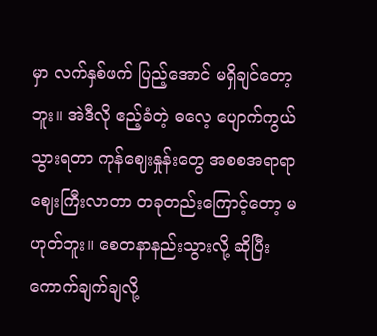မှာ လက်နှစ်ဖက် ပြည့်အောင် မရှိချင်တော့ဘူး။ အဲဒီလို ဧည့်ခံတဲ့ ဓလေ့ ပျောက်ကွယ် သွားရတာ ကုန်ဈေးနှုန်းတွေ အစစအရာရာ ဈေးကြီးလာတာ တခုတည်းကြောင့်တော့ မဟုတ်ဘူး။ စေတနာနည်းသွားလို့ ဆိုပြီး ကောက်ချက်ချလို့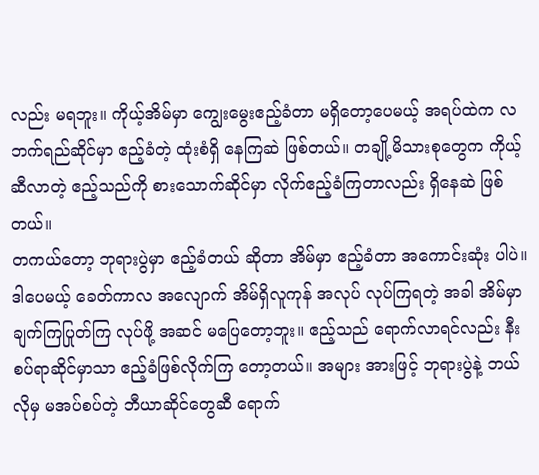လည်း မရဘူး။ ကိုယ့်အိမ်မှာ ကျွေးမွေးဧည့်ခံတာ မရှိတော့ပေမယ့် အရပ်ထဲက လဘက်ရည်ဆိုင်မှာ ဧည့်ခံတဲ့ ထုံးစံရှိ နေကြဆဲ ဖြစ်တယ်။ တချို့မိသားစုတွေက ကိုယ့်ဆီလာတဲ့ ဧည့်သည်ကို စားသောက်ဆိုင်မှာ လိုက်ဧည့်ခံကြတာလည်း ရှိနေဆဲ ဖြစ်တယ်။
တကယ်တော့ ဘုရားပွဲမှာ ဧည့်ခံတယ် ဆိုတာ အိမ်မှာ ဧည့်ခံတာ အကောင်းဆုံး ပါပဲ။ ဒါပေမယ့် ခေတ်ကာလ အလျောက် အိမ်ရှိလူကုန် အလုပ် လုပ်ကြရတဲ့ အခါ အိမ်မှာ ချက်ကြပြုတ်ကြ လုပ်ဖို့ အဆင် မပြေတော့ဘူး။ ဧည့်သည် ရောက်လာရင်လည်း နီးစပ်ရာဆိုင်မှာသာ ဧည့်ခံဖြစ်လိုက်ကြ တော့တယ်။ အများ အားဖြင့် ဘုရားပွဲနဲ့ ဘယ်လိုမှ မအပ်စပ်တဲ့ ဘီယာဆိုင်တွေဆီ ရောက်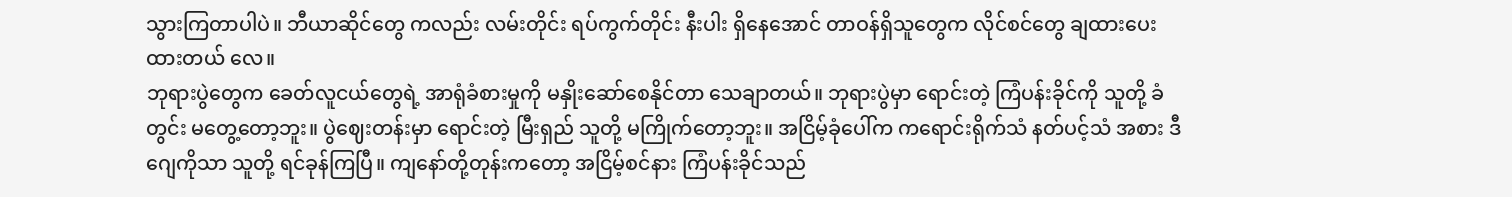သွားကြတာပါပဲ။ ဘီယာဆိုင်တွေ ကလည်း လမ်းတိုင်း ရပ်ကွက်တိုင်း နီးပါး ရှိနေအောင် တာဝန်ရှိသူတွေက လိုင်စင်တွေ ချထားပေးထားတယ် လေ။
ဘုရားပွဲတွေက ခေတ်လူငယ်တွေရဲ့ အာရုံခံစားမှုကို မနှိုးဆော်စေနိုင်တာ သေချာတယ်။ ဘုရားပွဲမှာ ရောင်းတဲ့ ကြံပန်းခိုင်ကို သူတို့ ခံတွင်း မတွေ့တော့ဘူး။ ပွဲဈေးတန်းမှာ ရောင်းတဲ့ မြီးရှည် သူတို့ မကြိုက်တော့ဘူး။ အငြိမ့်ခုံပေါ်က ကရောင်းရိုက်သံ နတ်ပင့်သံ အစား ဒီဂျေကိုသာ သူတို့ ရင်ခုန်ကြပြီ။ ကျနော်တို့တုန်းကတော့ အငြိမ့်စင်နား ကြံပန်းခိုင်သည်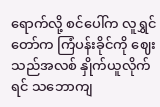ရောက်လို့ စင်ပေါ်က လူရွှင်တော်က ကြံပန်းခိုင်ကို ဈေးသည်အလစ် နှိုက်ယူလိုက်ရင် သဘောကျ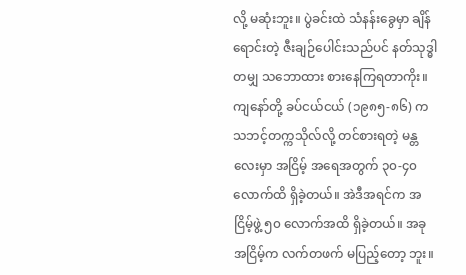လို့ မဆုံးဘူး။ ပွဲခင်းထဲ သံနန်းခွေမှာ ချိန်ရောင်းတဲ့ ဇီးချဉ်ပေါင်းသည်ပင် နတ်သုဒ္ဓါတမျှ သဘောထား စားနေကြရတာကိုး။
ကျနော်တို့ ခပ်ငယ်ငယ် (၁၉၈၅-၈၆) က သဘင့်တက္ကသိုလ်လို့ တင်စားရတဲ့ မန္တလေးမှာ အငြိမ့် အရေအတွက် ၃၀-၄၀ လောက်ထိ ရှိခဲ့တယ်။ အဲဒီအရင်က အငြိမ့်ဖွဲ့ ၅၀ လောက်အထိ ရှိခဲ့တယ်။ အခု အငြိမ့်က လက်တဖက် မပြည့်တော့ ဘူး။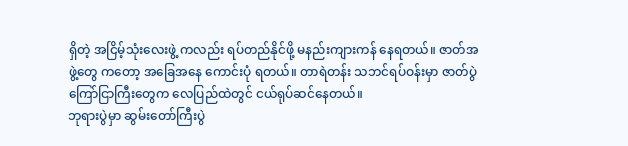ရှိတဲ့ အငြိမ့်သုံးလေးဖွဲ့ ကလည်း ရပ်တည်နိုင်ဖို့ မနည်းကျားကန် နေရတယ်။ ဇာတ်အဖွဲ့တွေ ကတော့ အခြေအနေ ကောင်းပုံ ရတယ်။ တာရဲတန်း သဘင်ရပ်ဝန်းမှာ ဇာတ်ပွဲ ကြော်ငြာကြီးတွေက လေပြည်ထဲတွင် ငယ်ရုပ်ဆင်နေတယ်။
ဘုရားပွဲမှာ ဆွမ်းတော်ကြီးပွဲ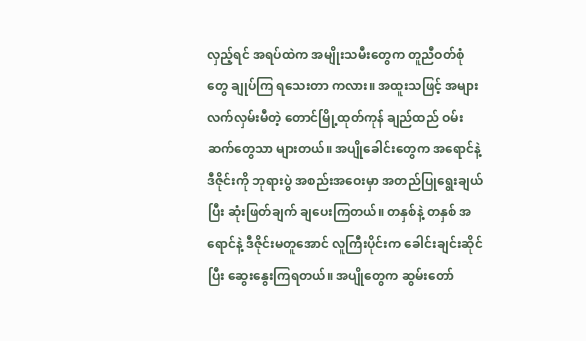လှည့်ရင် အရပ်ထဲက အမျိုးသမီးတွေက တူညီဝတ်စုံတွေ ချုပ်ကြ ရသေးတာ ကလား။ အထူးသဖြင့် အများလက်လှမ်းမီတဲ့ တောင်မြို့ထုတ်ကုန် ချည်ထည် ဝမ်းဆက်တွေသာ များတယ်။ အပျိုခေါင်းတွေက အရောင်နဲ့ ဒီဇိုင်းကို ဘုရားပွဲ အစည်းအဝေးမှာ အတည်ပြုရွေးချယ်ပြီး ဆုံးဖြတ်ချက် ချပေးကြတယ်။ တနှစ်နဲ့ တနှစ် အရောင်နဲ့ ဒီဇိုင်းမတူအောင် လူကြီးပိုင်းက ခေါင်းချင်းဆိုင်ပြီး ဆွေးနွေးကြရတယ်။ အပျိုတွေက ဆွမ်းတော်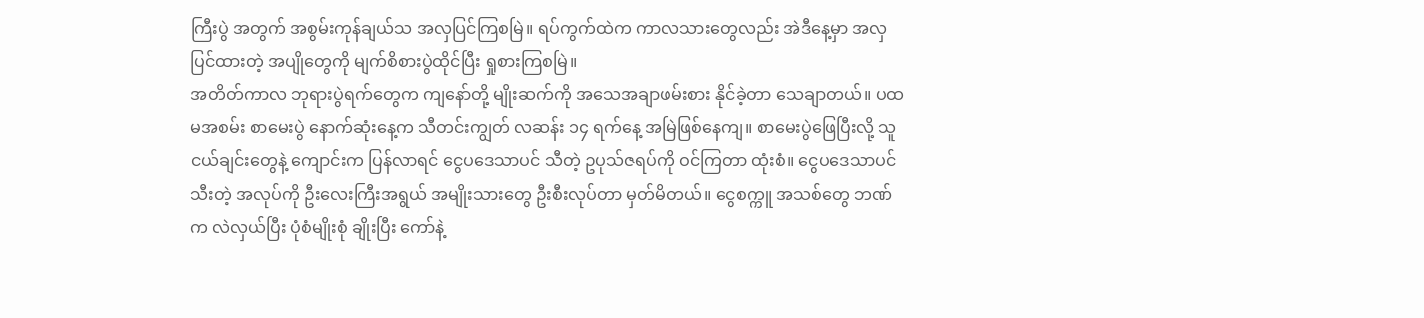ကြီးပွဲ အတွက် အစွမ်းကုန်ချယ်သ အလှပြင်ကြစမြဲ။ ရပ်ကွက်ထဲက ကာလသားတွေလည်း အဲဒီနေ့မှာ အလှပြင်ထားတဲ့ အပျိုတွေကို မျက်စိစားပွဲထိုင်ပြီး ရှုစားကြစမြဲ။
အတိတ်ကာလ ဘုရားပွဲရက်တွေက ကျနော်တို့ မျိုးဆက်ကို အသေအချာဖမ်းစား နိုင်ခဲ့တာ သေချာတယ်။ ပထမအစမ်း စာမေးပွဲ နောက်ဆုံးနေ့က သီတင်းကျွတ် လဆန်း ၁၄ ရက်နေ့ အမြဲဖြစ်နေကျ။ စာမေးပွဲဖြေပြီးလို့ သူငယ်ချင်းတွေနဲ့ ကျောင်းက ပြန်လာရင် ငွေပဒေသာပင် သီတဲ့ ဥပုသ်ဇရပ်ကို ဝင်ကြတာ ထုံးစံ။ ငွေပဒေသာပင် သီးတဲ့ အလုပ်ကို ဦးလေးကြီးအရွယ် အမျိုးသားတွေ ဦးစီးလုပ်တာ မှတ်မိတယ်။ ငွေစက္ကူ အသစ်တွေ ဘဏ်က လဲလှယ်ပြီး ပုံစံမျိုးစုံ ချိုးပြီး ကော်နဲ့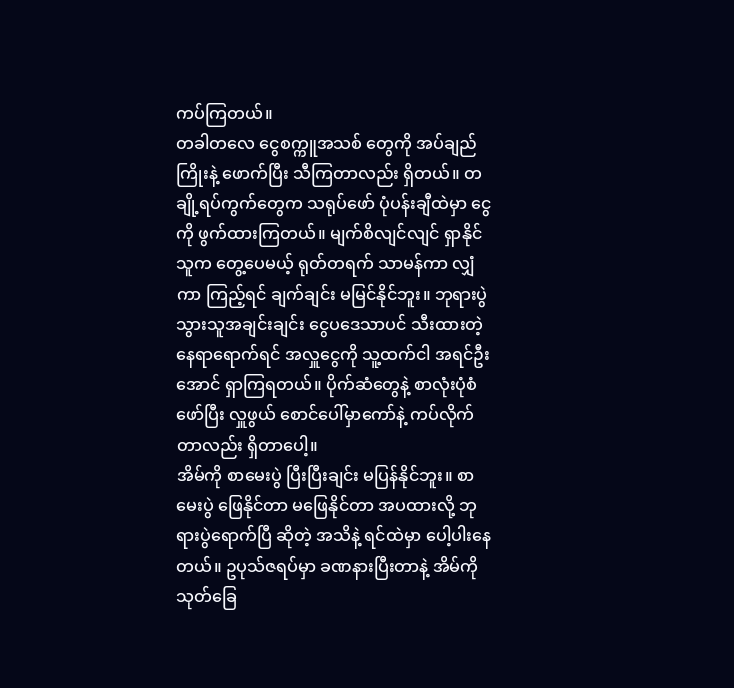ကပ်ကြတယ်။
တခါတလေ ငွေစက္ကူအသစ် တွေကို အပ်ချည်ကြိုးနဲ့ ဖောက်ပြီး သီကြတာလည်း ရှိတယ်။ တချို့ရပ်ကွက်တွေက သရုပ်ဖော် ပုံပန်းချီထဲမှာ ငွေကို ဖွက်ထားကြတယ်။ မျက်စိလျင်လျင် ရှာနိုင်သူက တွေ့ပေမယ့် ရုတ်တရက် သာမန်ကာ လျှံကာ ကြည့်ရင် ချက်ချင်း မမြင်နိုင်ဘူး။ ဘုရားပွဲ သွားသူအချင်းချင်း ငွေပဒေသာပင် သီးထားတဲ့ နေရာရောက်ရင် အလှူငွေကို သူ့ထက်ငါ အရင်ဦးအောင် ရှာကြရတယ်။ ပိုက်ဆံတွေနဲ့ စာလုံးပုံစံ ဖော်ပြီး လှူဖွယ် စောင်ပေါ်မှာကော်နဲ့ ကပ်လိုက်တာလည်း ရှိတာပေါ့။
အိမ်ကို စာမေးပွဲ ပြီးပြီးချင်း မပြန်နိုင်ဘူး။ စာမေးပွဲ ဖြေနိုင်တာ မဖြေနိုင်တာ အပထားလို့ ဘုရားပွဲရောက်ပြီ ဆိုတဲ့ အသိနဲ့ ရင်ထဲမှာ ပေါ့ပါးနေတယ်။ ဥပုသ်ဇရပ်မှာ ခဏနားပြီးတာနဲ့ အိမ်ကို သုတ်ခြေ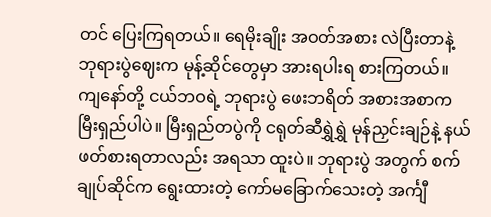တင် ပြေးကြရတယ်။ ရေမိုးချိုး အဝတ်အစား လဲပြီးတာနဲ့ ဘုရားပွဲဈေးက မုန့်ဆိုင်တွေမှာ အားရပါးရ စားကြတယ်။ ကျနော်တို့ ငယ်ဘဝရဲ့ ဘုရားပွဲ ဖေးဘရိတ် အစားအစာက မြီးရှည်ပါပဲ။ မြီးရှည်တပွဲကို ငရုတ်ဆီရွှဲရွှဲ မုန်ညှင်းချဉ်နဲ့ နယ်ဖတ်စားရတာလည်း အရသာ ထူးပဲ။ ဘုရားပွဲ အတွက် စက်ချုပ်ဆိုင်က ရွေးထားတဲ့ ကော်မခြောက်သေးတဲ့ အင်္ကျီ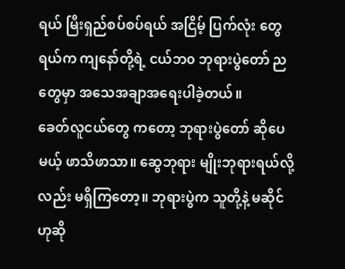ရယ် မြီးရှည်စပ်စပ်ရယ် အငြိမ့် ပြက်လုံး တွေရယ်က ကျနော်တို့ရဲ့ ငယ်ဘ၀ ဘုရားပွဲတော် ညတွေမှာ အသေအချာအရေးပါခဲ့တယ်။
ခေတ်လူငယ်တွေ ကတော့ ဘုရားပွဲတော် ဆိုပေမယ့် ဖာသိဖာသာ။ ဆွေဘုရား မျိုးဘုရားရယ်လို့လည်း မရှိကြတော့။ ဘုရားပွဲက သူတို့နဲ့ မဆိုင်ဟုဆို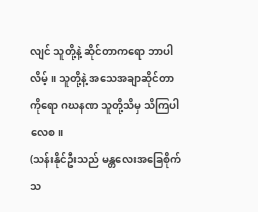လျင် သူတို့နဲ့ ဆိုင်တာကရော ဘာပါလိမ့်။ သူတို့နဲ့ အသေအချာဆိုင်တာကိုရော ဂဃနဏ သူတို့သိမှ သိကြပါလေစ။
(သန်းနိုင်ဦးသည် မန္တလေးအခြေစိုက် သ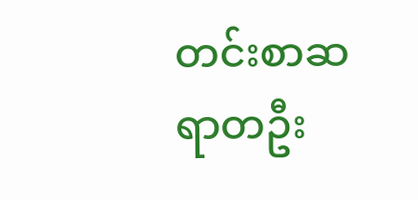တင်းစာဆရာတဦး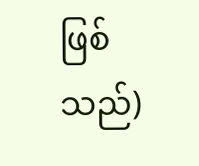ဖြစ်သည်)